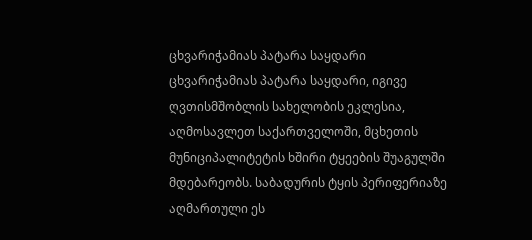ცხვარიჭამიას პატარა საყდარი
ცხვარიჭამიას პატარა საყდარი, იგივე ღვთისმშობლის სახელობის ეკლესია, აღმოსავლეთ საქართველოში, მცხეთის მუნიციპალიტეტის ხშირი ტყეების შუაგულში მდებარეობს. საბადურის ტყის პერიფერიაზე აღმართული ეს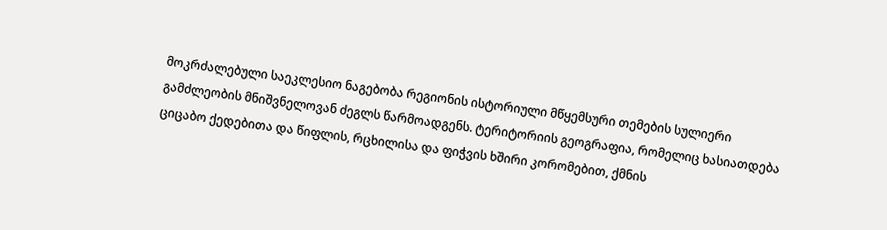მოკრძალებული საეკლესიო ნაგებობა რეგიონის ისტორიული მწყემსური თემების სულიერი გამძლეობის მნიშვნელოვან ძეგლს წარმოადგენს. ტერიტორიის გეოგრაფია, რომელიც ხასიათდება ციცაბო ქედებითა და წიფლის, რცხილისა და ფიჭვის ხშირი კორომებით, ქმნის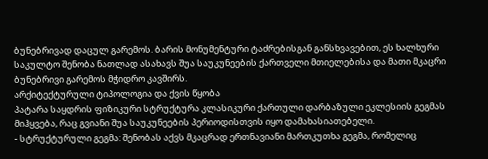ბუნებრივად დაცულ გარემოს. ბარის მონუმენტური ტაძრებისგან განსხვავებით, ეს ხალხური საკულტო შენობა ნათლად ასახავს შუა საუკუნეების ქართველი მთიელებისა და მათი მკაცრი ბუნებრივი გარემოს მჭიდრო კავშირს.
არქიტექტურული ტიპოლოგია და ქვის წყობა
პატარა საყდრის ფიზიკური სტრუქტურა კლასიკური ქართული დარბაზული ეკლესიის გეგმას მიჰყვება, რაც გვიანი შუა საუკუნეების პერიოდისთვის იყო დამახასიათებელი.
- სტრუქტურული გეგმა: შენობას აქვს მკაცრად ერთნავიანი მართკუთხა გეგმა, რომელიც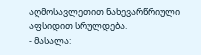აღმოსავლეთით ნახევარწრიული აფსიდით სრულდება.
- მასალა: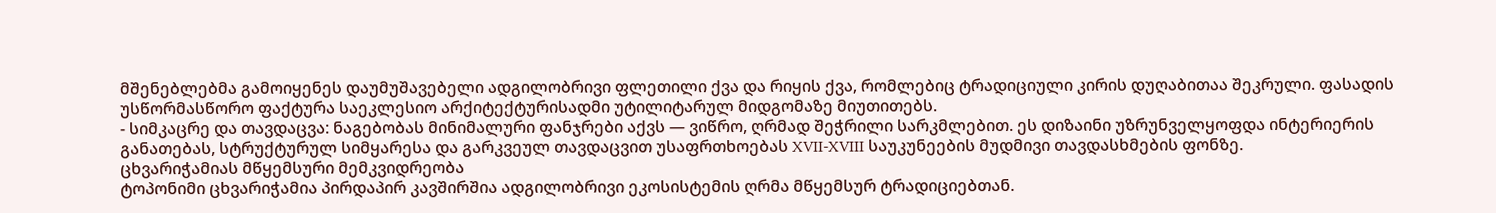მშენებლებმა გამოიყენეს დაუმუშავებელი ადგილობრივი ფლეთილი ქვა და რიყის ქვა, რომლებიც ტრადიციული კირის დუღაბითაა შეკრული. ფასადის უსწორმასწორო ფაქტურა საეკლესიო არქიტექტურისადმი უტილიტარულ მიდგომაზე მიუთითებს.
- სიმკაცრე და თავდაცვა: ნაგებობას მინიმალური ფანჯრები აქვს — ვიწრო, ღრმად შეჭრილი სარკმლებით. ეს დიზაინი უზრუნველყოფდა ინტერიერის განათებას, სტრუქტურულ სიმყარესა და გარკვეულ თავდაცვით უსაფრთხოებას XVII-XVIII საუკუნეების მუდმივი თავდასხმების ფონზე.
ცხვარიჭამიას მწყემსური მემკვიდრეობა
ტოპონიმი ცხვარიჭამია პირდაპირ კავშირშია ადგილობრივი ეკოსისტემის ღრმა მწყემსურ ტრადიციებთან.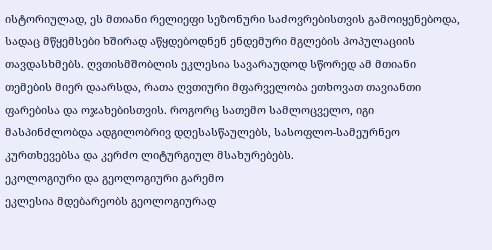ისტორიულად, ეს მთიანი რელიეფი სეზონური საძოვრებისთვის გამოიყენებოდა, სადაც მწყემსები ხშირად აწყდებოდნენ ენდემური მგლების პოპულაციის თავდასხმებს. ღვთისმშობლის ეკლესია სავარაუდოდ სწორედ ამ მთიანი თემების მიერ დაარსდა, რათა ღვთიური მფარველობა ეთხოვათ თავიანთი ფარებისა და ოჯახებისთვის. როგორც სათემო სამლოცველო, იგი მასპინძლობდა ადგილობრივ დღესასწაულებს, სასოფლო-სამეურნეო კურთხევებსა და კერძო ლიტურგიულ მსახურებებს.
ეკოლოგიური და გეოლოგიური გარემო
ეკლესია მდებარეობს გეოლოგიურად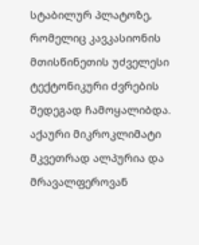სტაბილურ პლატოზე, რომელიც კავკასიონის მთისწინეთის უძველესი ტექტონიკური ძვრების შედეგად ჩამოყალიბდა. აქაური მიკროკლიმატი მკვეთრად ალპურია და მრავალფეროვან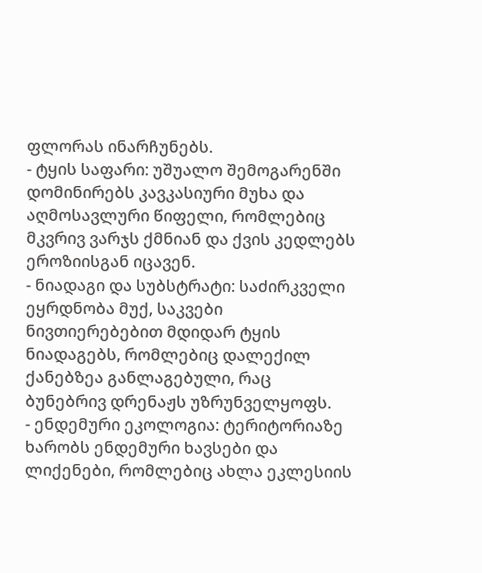ფლორას ინარჩუნებს.
- ტყის საფარი: უშუალო შემოგარენში დომინირებს კავკასიური მუხა და აღმოსავლური წიფელი, რომლებიც მკვრივ ვარჯს ქმნიან და ქვის კედლებს ეროზიისგან იცავენ.
- ნიადაგი და სუბსტრატი: საძირკველი ეყრდნობა მუქ, საკვები ნივთიერებებით მდიდარ ტყის ნიადაგებს, რომლებიც დალექილ ქანებზეა განლაგებული, რაც ბუნებრივ დრენაჟს უზრუნველყოფს.
- ენდემური ეკოლოგია: ტერიტორიაზე ხარობს ენდემური ხავსები და ლიქენები, რომლებიც ახლა ეკლესიის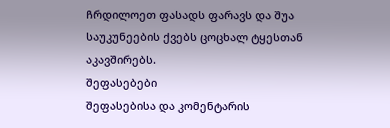ჩრდილოეთ ფასადს ფარავს და შუა საუკუნეების ქვებს ცოცხალ ტყესთან აკავშირებს.
შეფასებები
შეფასებისა და კომენტარის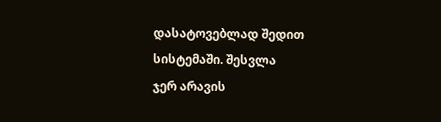დასატოვებლად შედით სისტემაში. შესვლა
ჯერ არავის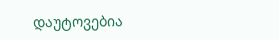დაუტოვებია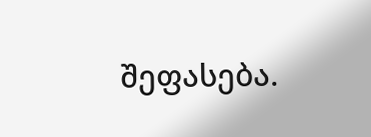შეფასება.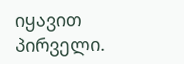იყავით პირველი.